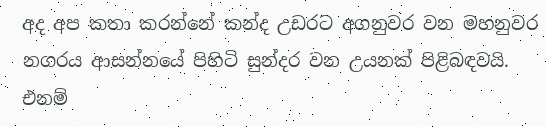අද අප කතා කරන්නේ කන්ද උඩරට අගනුවර වන මහනුවර නගරය ආසන්නයේ පිහිටි සුන්දර වන උයනක් පිළිබඳවයි. එනම්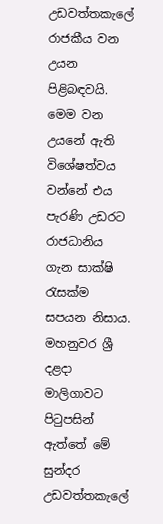උඩවත්තකැලේ රාජකීය වන උයන පිළිබඳවයි. මෙම වන උයනේ ඇති විශේෂත්වය වන්නේ එය පැරණි උඩරට රාජධානිය ගැන සාක්ෂි රැසක්ම සපයන නිසාය. මහනුවර ශ්‍රී දළදා මාලිගාවට පිටුපසින් ඇත්තේ මේ සුන්දර උඩවත්තකැලේ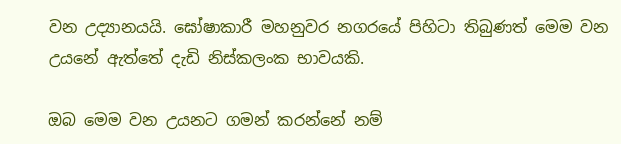වන උද්‍යානයයි. ඝෝෂාකාරී මහනුවර නගරයේ පිහිටා තිබුණත් මෙම වන උයනේ ඇත්තේ දැඩි නිස්කලංක භාවයකි.

ඔබ මෙම වන උයනට ගමන් කරන්නේ නම්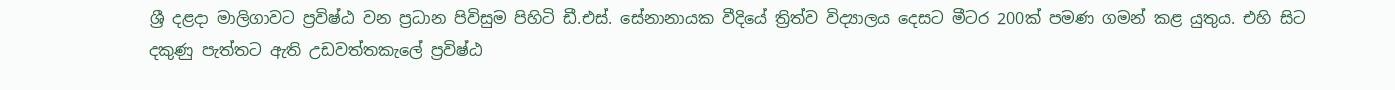ශ්‍රී දළදා මාලිගාවට ප්‍රවිෂ්ඨ වන ප්‍රධාන පිවිසුම පිහිටි ඩී.එස්. සේනානායක වීදියේ ත්‍රිත්ව විද්‍යාලය දෙසට මීටර 200ක් පමණ ගමන් කළ යුතුය. එහි සිට දකුණු පැත්තට ඇති උඩවත්තකැලේ ප්‍රවිෂ්ඨ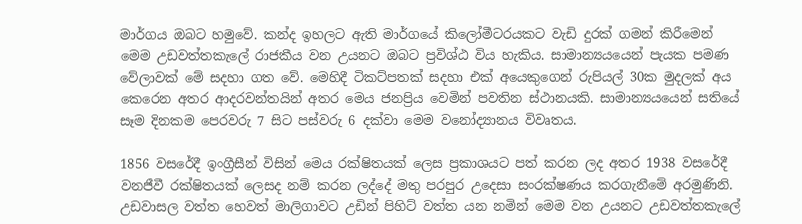මාර්ගය ඔබට හමුවේ. කන්ද ඉහලට ඇති මාර්ගයේ කිලෝමීටරයකට වැඩි දුරක් ගමන් කිරීමෙන් මෙම උඩවත්තකැලේ රාජකීය වන උයනට ඔබට ප්‍රවිශ්ඨ විය හැකිය. සාමාන්‍යයයෙන් පැයක පමණ වේලාවක් මේ සදහා ගත වේ. මෙහිදී ටිකට්පතක් සදහා එක් අයෙකුගෙන් රුපියල් 30ක මුදලක් අය කෙරෙන අතර ආදරවන්තයින් අතර මෙය ජනප්‍රිය වෙමින් පවතින ස්ථානයකි. සාමාන්‍යයයෙන් සතියේ සෑම දිනකම පෙරවරු 7 සිට පස්වරු 6 දක්වා මෙම වනෝද්‍යානය විවෘතය.

1856 වසරේදී ඉංග්‍රීසීන් විසින් මෙය රක්ෂිතයක් ලෙස ප්‍රකාශයට පත් කරන ලද අතර 1938 වසරේදී වනජීවී රක්ෂිතයක් ලෙසද නම් කරන ලද්දේ මතු පරපුර උදෙසා සංරක්ෂණය කරගැනීමේ අරමුණිනි. උඩවාසල වත්ත හෙවත් මාලිගාවට උඩින් පිහිට් වත්ත යන නමින් මෙම වන උයනට උඩවත්තකැලේ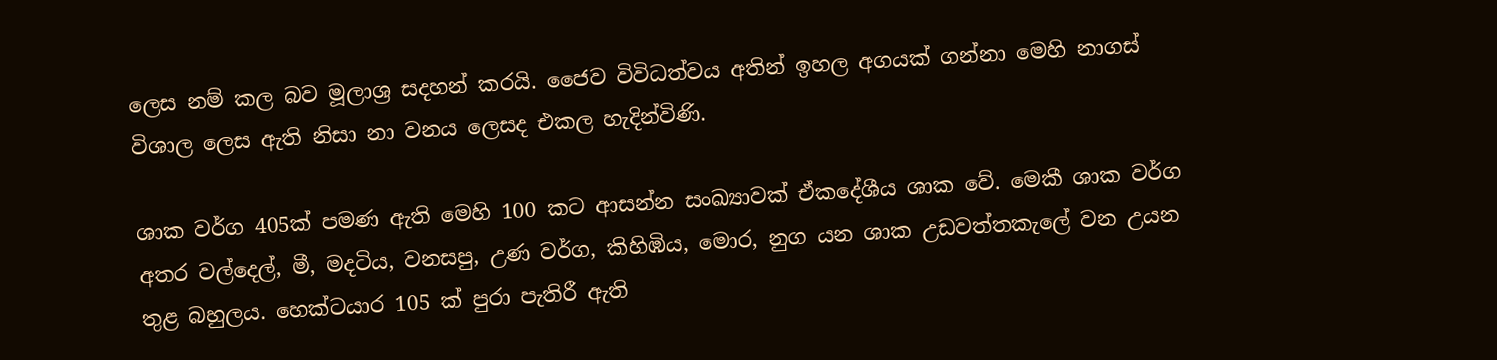ලෙස නම් කල බව මූලාශ්‍ර සදහන් කරයි. ජෛව විවිධත්වය අතින් ඉහල අගයක් ගන්නා මෙහි නාගස් විශාල ලෙස ඇති නිසා නා වනය ලෙසද එකල හැදින්විණි.

ශාක වර්ග 405ක් පමණ ඇති මෙහි 100 කට ආසන්න සංඛ්‍යාවක් ඒකදේශීය ශාක වේ. මෙකී ශාක වර්ග අතර වල්දෙල්, මී, මදටිය, වනසපු, උණ වර්ග, කිහිඹිය, මොර, නුග යන ශාක උඩවත්තකැලේ වන උයන තුළ බහුලය. හෙක්ටයාර 105 ක් පුරා පැතිරී ඇති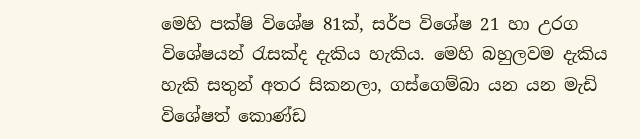මෙහි පක්ෂි විශේෂ 81ක්, සර්ප විශේෂ 21 හා උරග විශේෂයන් රැසක්ද දැකිය හැකිය. මෙහි බහුලවම දැකිය හැකි සතුන් අතර සිකනලා, ගස්ගෙම්බා යන යන මැඩි විශේෂත් කොණ්ඩ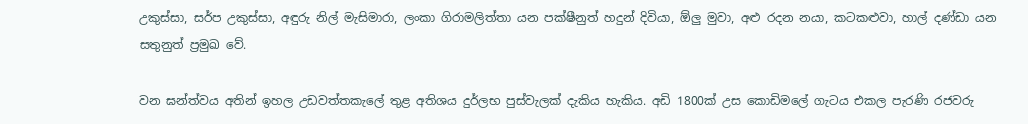උකුස්සා, සර්ප උකුස්සා, අඳුරු නිල් මැසිමාරා, ලංකා ගිරාමලිත්තා යන පක්ෂීනුත් හදුන් දිවියා, ඕලු මුවා, අළු රදන නයා, කටකළුවා, හාල් දණ්ඩා යන සතුනුත් ප්‍රමුඛ වේ.

වන ඝන්ත්වය අතින් ඉහල උඩවත්තකැලේ තුළ අතිශය දුර්ලභ පුස්වැලක් දැකිය හැකිය. අඩි 1800ක් උස කොඩිමලේ ගැටය එකල පැරණි රජවරු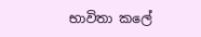භාවිතා කලේ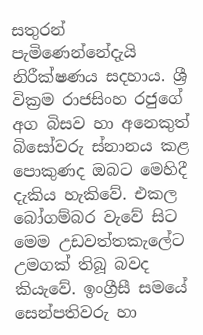සතුරන් පැමිණෙන්නේදැයි නිරීක්ෂණය සදහාය. ශ්‍රී වික්‍රම රාජසිංහ රජුගේ අග බිසව හා අනෙකුත් බිසෝවරු ස්නානය කළ පොකුණද ඔබට මෙහිදී දැකිය හැකිවේ. එකල බෝගම්බර වැවේ සිට මෙම උඩවත්තකැලේට උමගක් තිබූ බවද කියැවේ. ඉංග්‍රීසී සමයේ සෙන්පතිවරු හා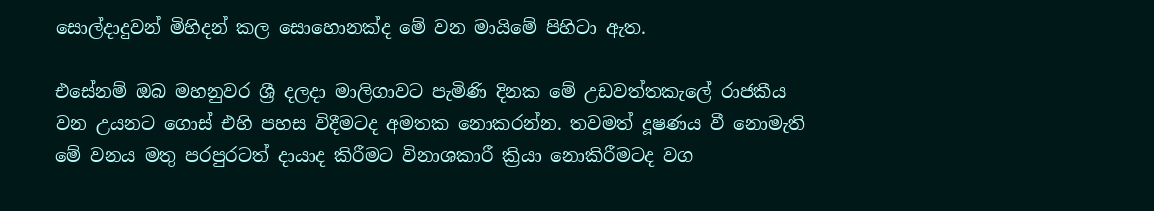සොල්දාදුවන් මිහිදන් කල සොහොනක්ද මේ වන මායිමේ පිහිටා ඇත.

එසේනම් ඔබ මහනුවර ශ්‍රී දලදා මාලිගාවට පැමිණි දිනක මේ උඩවත්තකැලේ රාජකීය වන උයනට ගොස් එහි පහස විදීමටද අමතක නොකරන්න. තවමත් දූෂණය වී නොමැති මේ වනය මතු පරපුරටත් දායාද කිරීමට විනාශකාරී ක්‍රියා නොකිරීමටද වග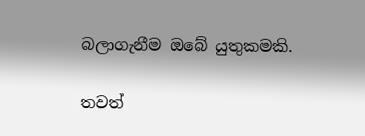බලාගැනීම ඔබේ යුතුකමකි.

තවත්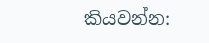කියවන්න: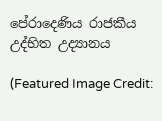පේරාදෙණිය රාජකීය උද්භිත උද්‍යානය

(Featured Image Credit: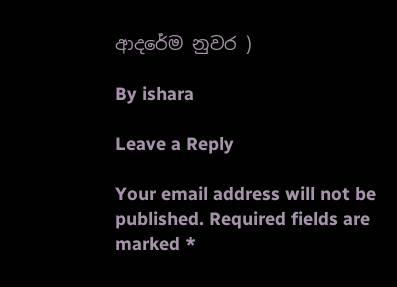ආදරේම නුවර )

By ishara

Leave a Reply

Your email address will not be published. Required fields are marked *